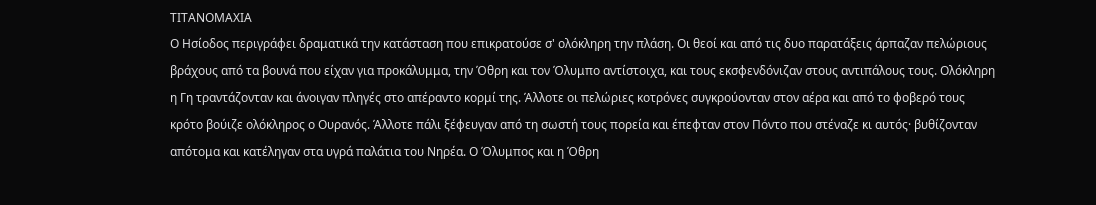ΤΙΤΑΝΟΜΑΧΙΑ
Ο Ησίοδος περιγράφει δραματικά την κατάσταση που επικρατούσε σ' ολόκληρη την πλάση. Οι θεοί και από τις δυο παρατάξεις άρπαζαν πελώριους βράχους από τα βουνά που είχαν για προκάλυμμα, την Όθρη και τον Όλυμπο αντίστοιχα, και τους εκσφενδόνιζαν στους αντιπάλους τους. Ολόκληρη η Γη τραντάζονταν και άνοιγαν πληγές στο απέραντο κορμί της. Άλλοτε οι πελώριες κοτρόνες συγκρούονταν στον αέρα και από το φοβερό τους κρότο βούιζε ολόκληρος ο Ουρανός. Άλλοτε πάλι ξέφευγαν από τη σωστή τους πορεία και έπεφταν στον Πόντο που στέναζε κι αυτός· βυθίζονταν απότομα και κατέληγαν στα υγρά παλάτια του Νηρέα. Ο Όλυμπος και η Όθρη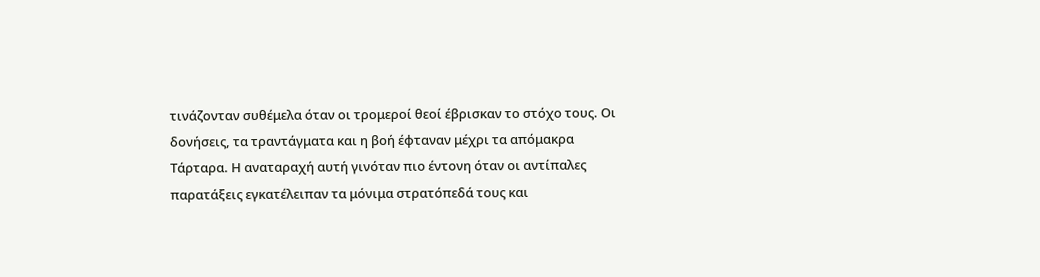τινάζονταν συθέμελα όταν οι τρομεροί θεοί έβρισκαν το στόχο τους. Οι δονήσεις, τα τραντάγματα και η βοή έφταναν μέχρι τα απόμακρα Τάρταρα. Η αναταραχή αυτή γινόταν πιο έντονη όταν οι αντίπαλες παρατάξεις εγκατέλειπαν τα μόνιμα στρατόπεδά τους και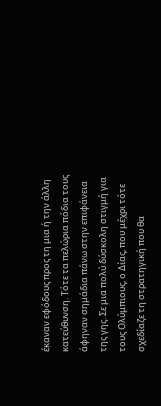έκαναν εφόδους προς τη μια ή την άλλη κατεύθυνση. Τότε τα πελώρια πόδια τους άφηναν σημάδια πάνω στην επιφάνεια της γης. Σε μια πολύ δύσκολη στιγμή για τους Ολύμπιους, ο Δίας, που μέχρι τότε σχεδίαζε τη στρατηγική που θα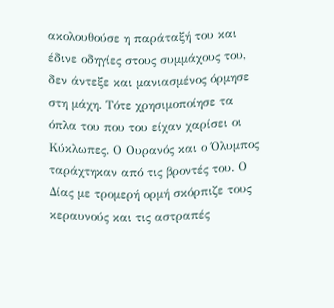ακολουθούσε η παράταξή του και έδινε οδηγίες στους συμμάχους του, δεν άντεξε και μανιασμένος όρμησε στη μάχη. Τότε χρησιμοποίησε τα όπλα του που του είχαν χαρίσει οι Κύκλωπες. Ο Ουρανός και ο Όλυμπος ταράχτηκαν από τις βροντές του. Ο Δίας με τρομερή ορμή σκόρπιζε τους κεραυνούς και τις αστραπές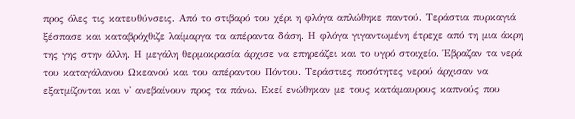προς όλες τις κατευθύνσεις. Από το στιβαρό του χέρι η φλόγα απλώθηκε παντού. Τεράστια πυρκαγιά ξέσπασε και καταβρόχθιζε λαίμαργα τα απέραντα δάση. Η φλόγα γιγαντωμένη έτρεχε από τη μια άκρη της γης στην άλλη. Η μεγάλη θερμοκρασία άρχισε να επηρεάζει και το υγρό στοιχείο. Έβραζαν τα νερά του καταγάλανου Ωκεανού και του απέραντου Πόντου. Τεράστιες ποσότητες νερού άρχισαν να εξατμίζονται και ν' ανεβαίνουν προς τα πάνω. Εκεί ενώθηκαν με τους κατάμαυρους καπνούς που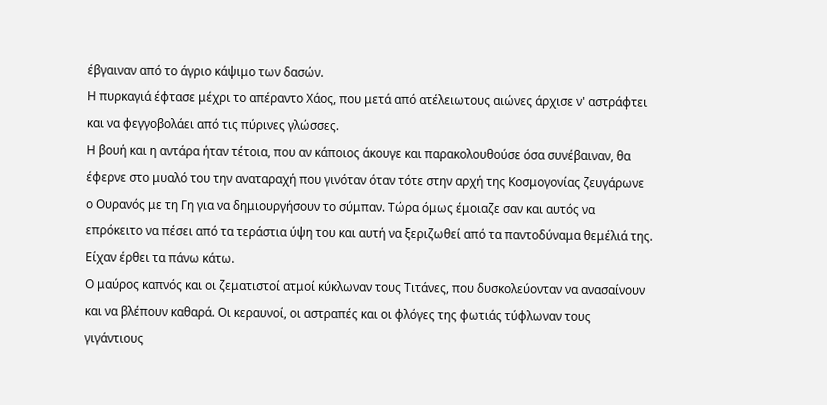έβγαιναν από το άγριο κάψιμο των δασών.
Η πυρκαγιά έφτασε μέχρι το απέραντο Χάος, που μετά από ατέλειωτους αιώνες άρχισε ν' αστράφτει και να φεγγοβολάει από τις πύρινες γλώσσες.
Η βουή και η αντάρα ήταν τέτοια, που αν κάποιος άκουγε και παρακολουθούσε όσα συνέβαιναν, θα έφερνε στο μυαλό του την αναταραχή που γινόταν όταν τότε στην αρχή της Κοσμογονίας ζευγάρωνε ο Ουρανός με τη Γη για να δημιουργήσουν το σύμπαν. Τώρα όμως έμοιαζε σαν και αυτός να επρόκειτο να πέσει από τα τεράστια ύψη του και αυτή να ξεριζωθεί από τα παντοδύναμα θεμέλιά της. Είχαν έρθει τα πάνω κάτω.
Ο μαύρος καπνός και οι ζεματιστοί ατμοί κύκλωναν τους Τιτάνες, που δυσκολεύονταν να ανασαίνουν και να βλέπουν καθαρά. Οι κεραυνοί, οι αστραπές και οι φλόγες της φωτιάς τύφλωναν τους γιγάντιους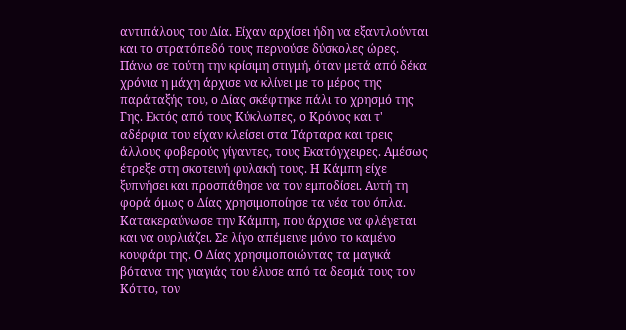αντιπάλους του Δία. Είχαν αρχίσει ήδη να εξαντλούνται και το στρατόπεδό τους περνούσε δύσκολες ώρες.
Πάνω σε τούτη την κρίσιμη στιγμή, όταν μετά από δέκα χρόνια η μάχη άρχισε να κλίνει με το μέρος της παράταξής του, ο Δίας σκέφτηκε πάλι το χρησμό της Γης. Εκτός από τους Κύκλωπες, ο Κρόνος και τ' αδέρφια του είχαν κλείσει στα Τάρταρα και τρεις άλλους φοβερούς γίγαντες, τους Εκατόγχειρες. Αμέσως έτρεξε στη σκοτεινή φυλακή τους. Η Κάμπη είχε ξυπνήσει και προσπάθησε να τον εμποδίσει. Αυτή τη φορά όμως ο Δίας χρησιμοποίησε τα νέα του όπλα. Κατακεραύνωσε την Κάμπη, που άρχισε να φλέγεται και να ουρλιάζει. Σε λίγο απέμεινε μόνο το καμένο κουφάρι της. Ο Δίας χρησιμοποιώντας τα μαγικά βότανα της γιαγιάς του έλυσε από τα δεσμά τους τον Κόττο, τον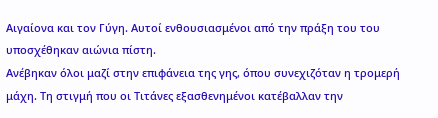Αιγαίονα και τον Γύγη. Αυτοί ενθουσιασμένοι από την πράξη του του υποσχέθηκαν αιώνια πίστη.
Ανέβηκαν όλοι μαζί στην επιφάνεια της γης, όπου συνεχιζόταν η τρομερή μάχη. Τη στιγμή που οι Τιτάνες εξασθενημένοι κατέβαλλαν την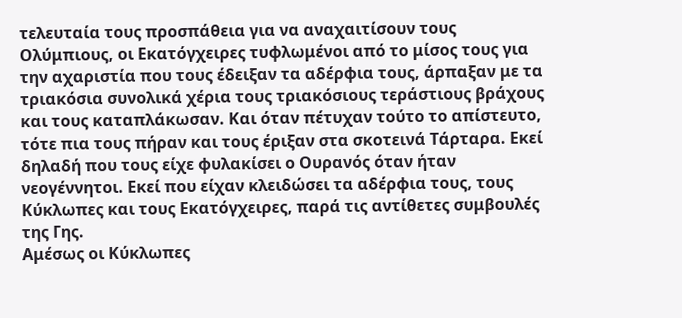τελευταία τους προσπάθεια για να αναχαιτίσουν τους Ολύμπιους, οι Εκατόγχειρες τυφλωμένοι από το μίσος τους για την αχαριστία που τους έδειξαν τα αδέρφια τους, άρπαξαν με τα τριακόσια συνολικά χέρια τους τριακόσιους τεράστιους βράχους και τους καταπλάκωσαν. Και όταν πέτυχαν τούτο το απίστευτο, τότε πια τους πήραν και τους έριξαν στα σκοτεινά Τάρταρα. Εκεί δηλαδή που τους είχε φυλακίσει ο Ουρανός όταν ήταν νεογέννητοι. Εκεί που είχαν κλειδώσει τα αδέρφια τους, τους Κύκλωπες και τους Εκατόγχειρες, παρά τις αντίθετες συμβουλές της Γης.
Αμέσως οι Κύκλωπες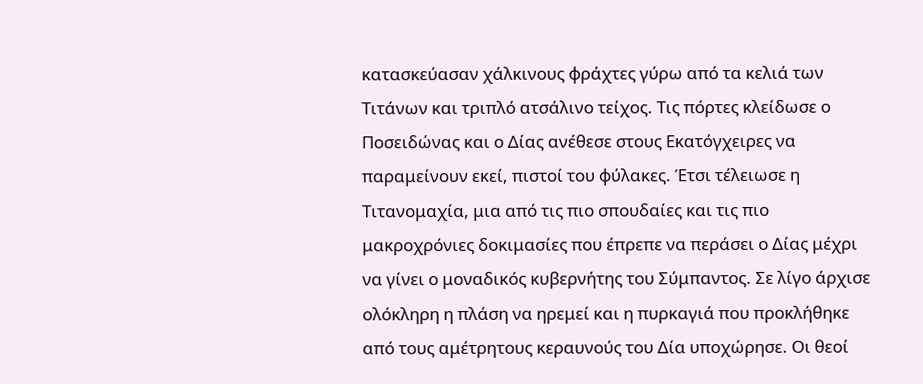κατασκεύασαν χάλκινους φράχτες γύρω από τα κελιά των Τιτάνων και τριπλό ατσάλινο τείχος. Τις πόρτες κλείδωσε ο Ποσειδώνας και ο Δίας ανέθεσε στους Εκατόγχειρες να παραμείνουν εκεί, πιστοί του φύλακες. Έτσι τέλειωσε η Τιτανομαχία, μια από τις πιο σπουδαίες και τις πιο μακροχρόνιες δοκιμασίες που έπρεπε να περάσει ο Δίας μέχρι να γίνει ο μοναδικός κυβερνήτης του Σύμπαντος. Σε λίγο άρχισε ολόκληρη η πλάση να ηρεμεί και η πυρκαγιά που προκλήθηκε από τους αμέτρητους κεραυνούς του Δία υποχώρησε. Οι θεοί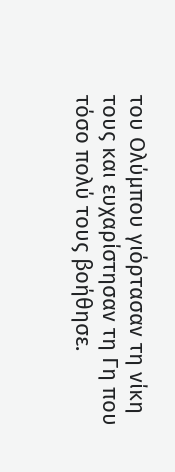του Ολύμπου γιόρτασαν τη νίκη τους και ευχαρίστησαν τη Γη που τόσο πολύ τους βοήθησε.